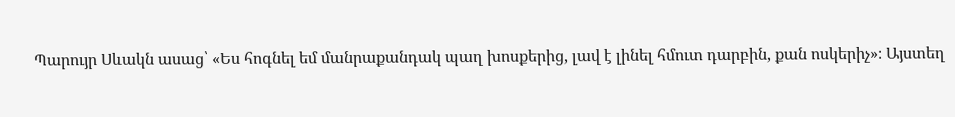Պարույր Սևակն ասաց՝ «Ես հոգնել եմ մանրաքանդակ պաղ խոսքերից, լավ է լինել հմուտ դարբին, քան ոսկերիչ»։ Այստեղ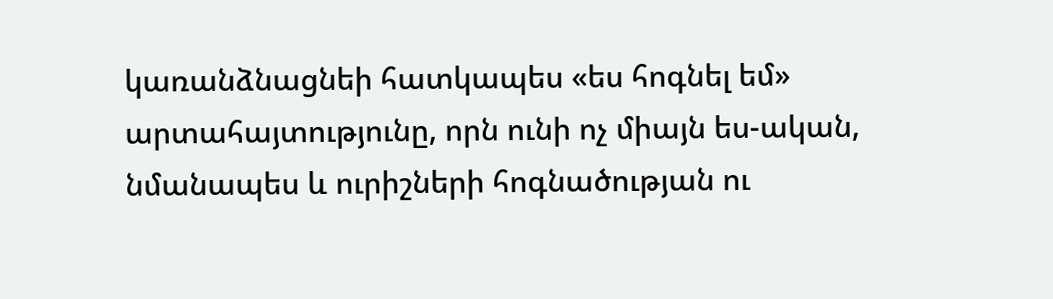կառանձնացնեի հատկապես «ես հոգնել եմ» արտահայտությունը, որն ունի ոչ միայն ես-ական, նմանապես և ուրիշների հոգնածության ու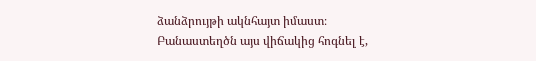ձանձրույթի ակնհայտ իմաստ։ Բանաստեղծն այս վիճակից հոգնել է,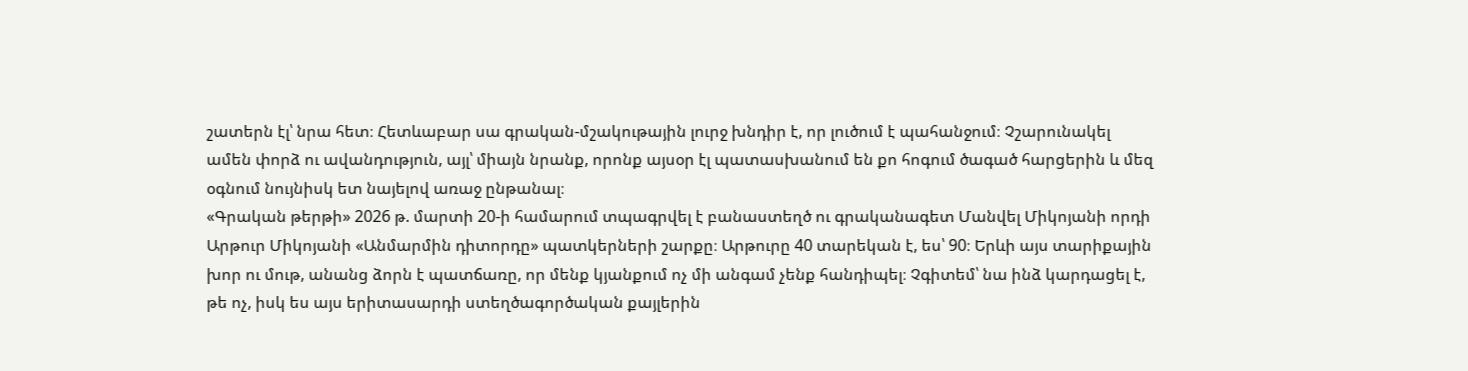շատերն էլ՝ նրա հետ։ Հետևաբար սա գրական-մշակութային լուրջ խնդիր է, որ լուծում է պահանջում։ Չշարունակել ամեն փորձ ու ավանդություն, այլ՝ միայն նրանք, որոնք այսօր էլ պատասխանում են քո հոգում ծագած հարցերին և մեզ օգնում նույնիսկ ետ նայելով առաջ ընթանալ։
«Գրական թերթի» 2026 թ. մարտի 20-ի համարում տպագրվել է բանաստեղծ ու գրականագետ Մանվել Միկոյանի որդի Արթուր Միկոյանի «Անմարմին դիտորդը» պատկերների շարքը։ Արթուրը 40 տարեկան է, ես՝ 90։ Երևի այս տարիքային խոր ու մութ, անանց ձորն է պատճառը, որ մենք կյանքում ոչ մի անգամ չենք հանդիպել։ Չգիտեմ՝ նա ինձ կարդացել է, թե ոչ, իսկ ես այս երիտասարդի ստեղծագործական քայլերին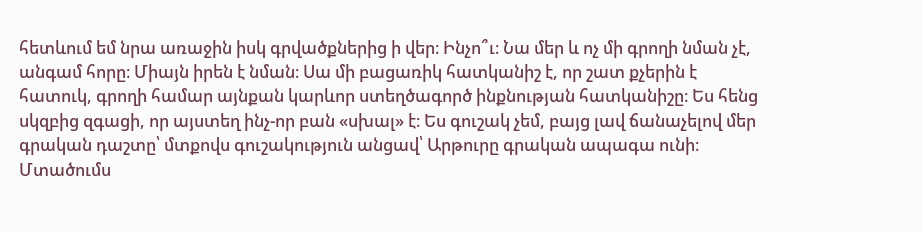հետևում եմ նրա առաջին իսկ գրվածքներից ի վեր։ Ինչո՞ւ։ Նա մեր և ոչ մի գրողի նման չէ, անգամ հորը։ Միայն իրեն է նման։ Սա մի բացառիկ հատկանիշ է, որ շատ քչերին է հատուկ, գրողի համար այնքան կարևոր ստեղծագործ ինքնության հատկանիշը։ Ես հենց սկզբից զգացի, որ այստեղ ինչ-որ բան «սխալ» է։ Ես գուշակ չեմ, բայց լավ ճանաչելով մեր գրական դաշտը՝ մտքովս գուշակություն անցավ՝ Արթուրը գրական ապագա ունի։ Մտածումս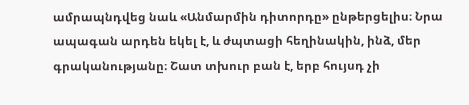ամրապնդվեց նաև «Անմարմին դիտորդը» ընթերցելիս։ Նրա ապագան արդեն եկել է, և ժպտացի հեղինակին, ինձ, մեր գրականությանը։ Շատ տխուր բան է, երբ հույսդ չի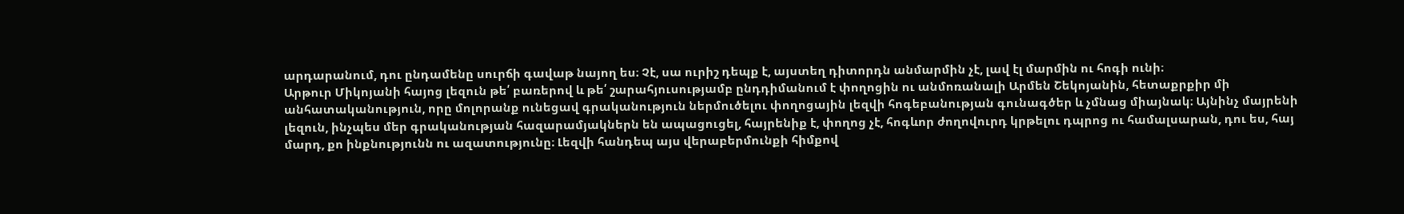արդարանում, դու ընդամենը սուրճի գավաթ նայող ես։ Չէ, սա ուրիշ դեպք է, այստեղ դիտորդն անմարմին չէ, լավ էլ մարմին ու հոգի ունի։
Արթուր Միկոյանի հայոց լեզուն թե՛ բառերով և թե՛ շարահյուսությամբ ընդդիմանում է փողոցին ու անմոռանալի Արմեն Շեկոյանին, հետաքրքիր մի անհատականություն, որը մոլորանք ունեցավ գրականություն ներմուծելու փողոցային լեզվի հոգեբանության գունագծեր և չմնաց միայնակ։ Այնինչ մայրենի լեզուն, ինչպես մեր գրականության հազարամյակներն են ապացուցել, հայրենիք է, փողոց չէ, հոգևոր ժողովուրդ կրթելու դպրոց ու համալսարան, դու ես, հայ մարդ, քո ինքնությունն ու ազատությունը։ Լեզվի հանդեպ այս վերաբերմունքի հիմքով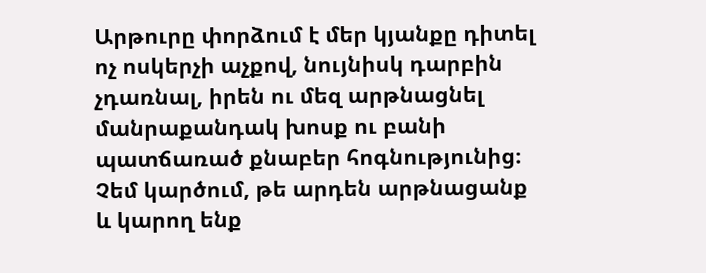Արթուրը փորձում է մեր կյանքը դիտել ոչ ոսկերչի աչքով, նույնիսկ դարբին չդառնալ, իրեն ու մեզ արթնացնել մանրաքանդակ խոսք ու բանի պատճառած քնաբեր հոգնությունից։ Չեմ կարծում, թե արդեն արթնացանք և կարող ենք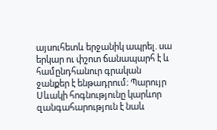այսուհետև երջանիկ ապրել. սա երկար ու փշոտ ճանապարհ է և համընդհանուր գրական ջանքեր է ենթադրում։ Պարույր Սևակի հոգնությունը կարևոր զանգահարություն է նաև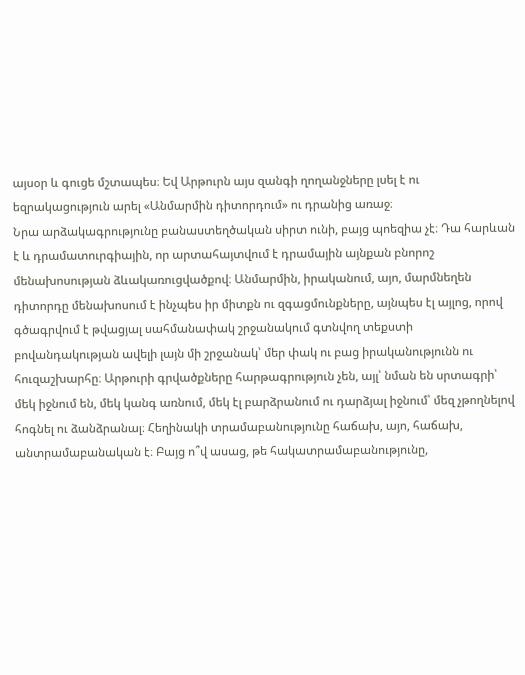այսօր և գուցե մշտապես։ Եվ Արթուրն այս զանգի ղողանջները լսել է ու եզրակացություն արել «Անմարմին դիտորդում» ու դրանից առաջ։
Նրա արձակագրությունը բանաստեղծական սիրտ ունի, բայց պոեզիա չէ։ Դա հարևան է և դրամատուրգիային, որ արտահայտվում է դրամային այնքան բնորոշ մենախոսության ձևակառուցվածքով։ Անմարմին, իրականում, այո, մարմնեղեն դիտորդը մենախոսում է ինչպես իր միտքն ու զգացմունքները, այնպես էլ այլոց, որով գծագրվում է թվացյալ սահմանափակ շրջանակում գտնվող տեքստի բովանդակության ավելի լայն մի շրջանակ՝ մեր փակ ու բաց իրականությունն ու հուզաշխարհը։ Արթուրի գրվածքները հարթագրություն չեն, այլ՝ նման են սրտագրի՝ մեկ իջնում են, մեկ կանգ առնում, մեկ էլ բարձրանում ու դարձյալ իջնում՝ մեզ չթողնելով հոգնել ու ձանձրանալ։ Հեղինակի տրամաբանությունը հաճախ, այո, հաճախ, անտրամաբանական է։ Բայց ո՞վ ասաց, թե հակատրամաբանությունը,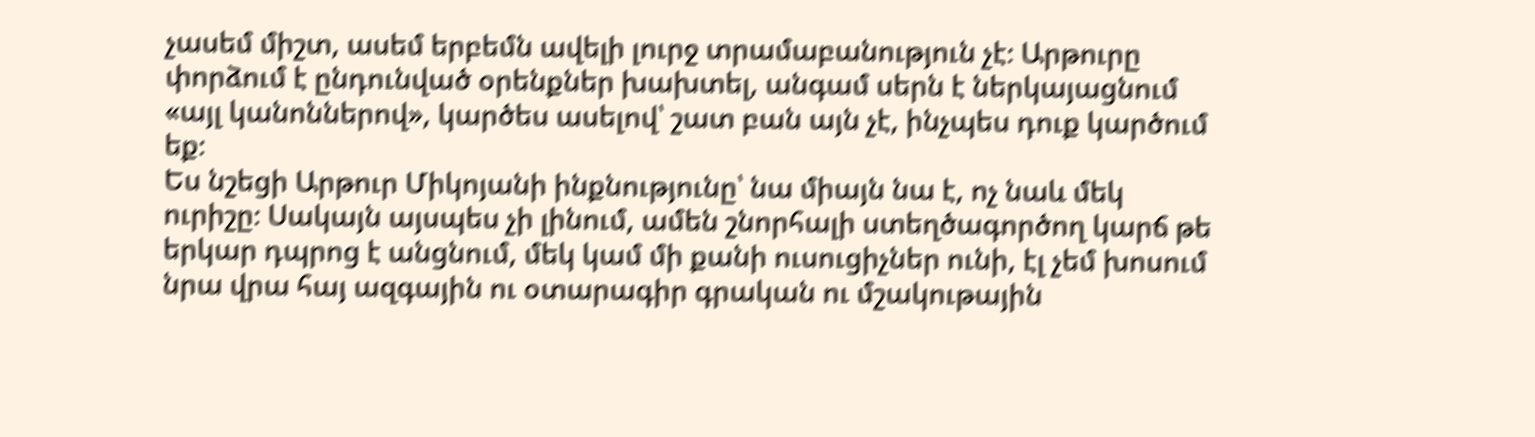չասեմ միշտ, ասեմ երբեմն ավելի լուրջ տրամաբանություն չէ։ Արթուրը փորձում է ընդունված օրենքներ խախտել, անգամ սերն է ներկայացնում «այլ կանոններով», կարծես ասելով՝ շատ բան այն չէ, ինչպես դուք կարծում եք։
Ես նշեցի Արթուր Միկոյանի ինքնությունը՝ նա միայն նա է, ոչ նաև մեկ ուրիշը։ Սակայն այսպես չի լինում, ամեն շնորհալի ստեղծագործող կարճ թե երկար դպրոց է անցնում, մեկ կամ մի քանի ուսուցիչներ ունի, էլ չեմ խոսում նրա վրա հայ ազգային ու օտարագիր գրական ու մշակութային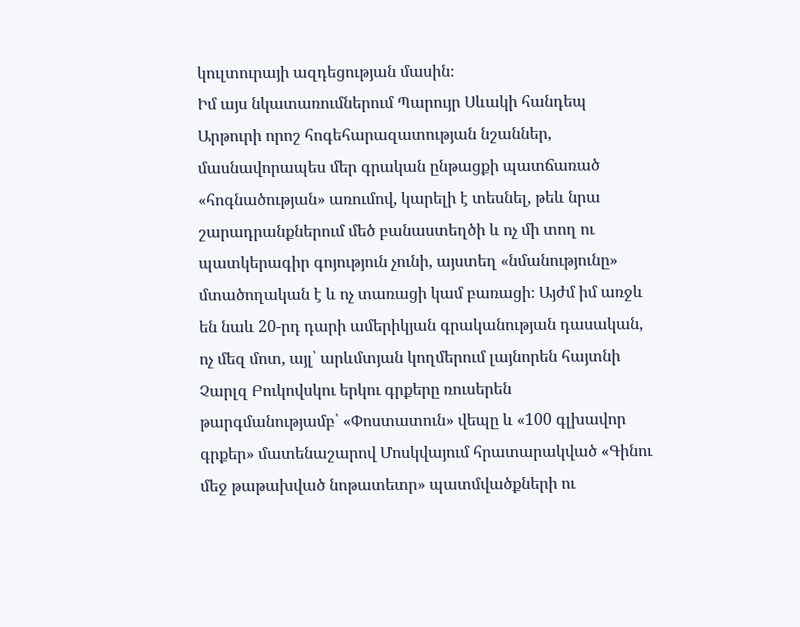կուլտուրայի ազդեցության մասին։
Իմ այս նկատառումներում Պարույր Սևակի հանդեպ Արթուրի որոշ հոգեհարազատության նշաններ, մասնավորապես մեր գրական ընթացքի պատճառած «հոգնածության» առումով, կարելի է տեսնել, թեև նրա շարադրանքներում մեծ բանաստեղծի և ոչ մի տող ու պատկերագիր գոյություն չունի, այստեղ «նմանությունը» մտածողական է և ոչ տառացի կամ բառացի։ Այժմ իմ առջև են նաև 20-րդ դարի ամերիկյան գրականության դասական, ոչ մեզ մոտ, այլ՝ արևմտյան կողմերում լայնորեն հայտնի Չարլզ Բուկովսկու երկու գրքերը ռուսերեն թարգմանությամբ՝ «Փոստատուն» վեպը և «100 գլխավոր գրքեր» մատենաշարով Մոսկվայում հրատարակված «Գինու մեջ թաթախված նոթատետր» պատմվածքների ու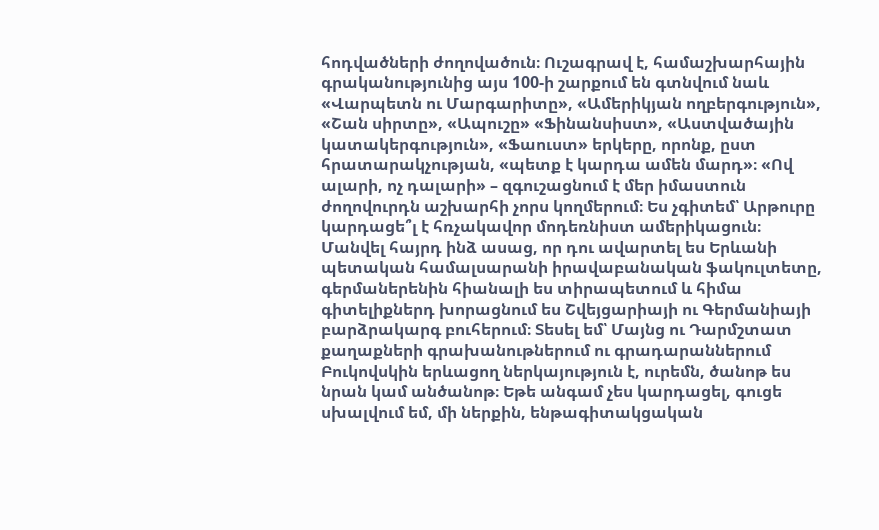հոդվածների ժողովածուն։ Ուշագրավ է, համաշխարհային գրականությունից այս 100-ի շարքում են գտնվում նաև «Վարպետն ու Մարգարիտը», «Ամերիկյան ողբերգություն», «Շան սիրտը», «Ապուշը» «Ֆինանսիստ», «Աստվածային կատակերգություն», «Ֆաուստ» երկերը, որոնք, ըստ հրատարակչության, «պետք է կարդա ամեն մարդ»։ «Ով ալարի, ոչ դալարի» – զգուշացնում է մեր իմաստուն ժողովուրդն աշխարհի չորս կողմերում։ Ես չգիտեմ՝ Արթուրը կարդացե՞լ է հռչակավոր մոդեռնիստ ամերիկացուն։ Մանվել հայրդ ինձ ասաց, որ դու ավարտել ես Երևանի պետական համալսարանի իրավաբանական ֆակուլտետը, գերմաներենին հիանալի ես տիրապետում և հիմա գիտելիքներդ խորացնում ես Շվեյցարիայի ու Գերմանիայի բարձրակարգ բուհերում։ Տեսել եմ՝ Մայնց ու Դարմշտատ քաղաքների գրախանութներում ու գրադարաններում Բուկովսկին երևացող ներկայություն է, ուրեմն, ծանոթ ես նրան կամ անծանոթ։ Եթե անգամ չես կարդացել, գուցե սխալվում եմ, մի ներքին, ենթագիտակցական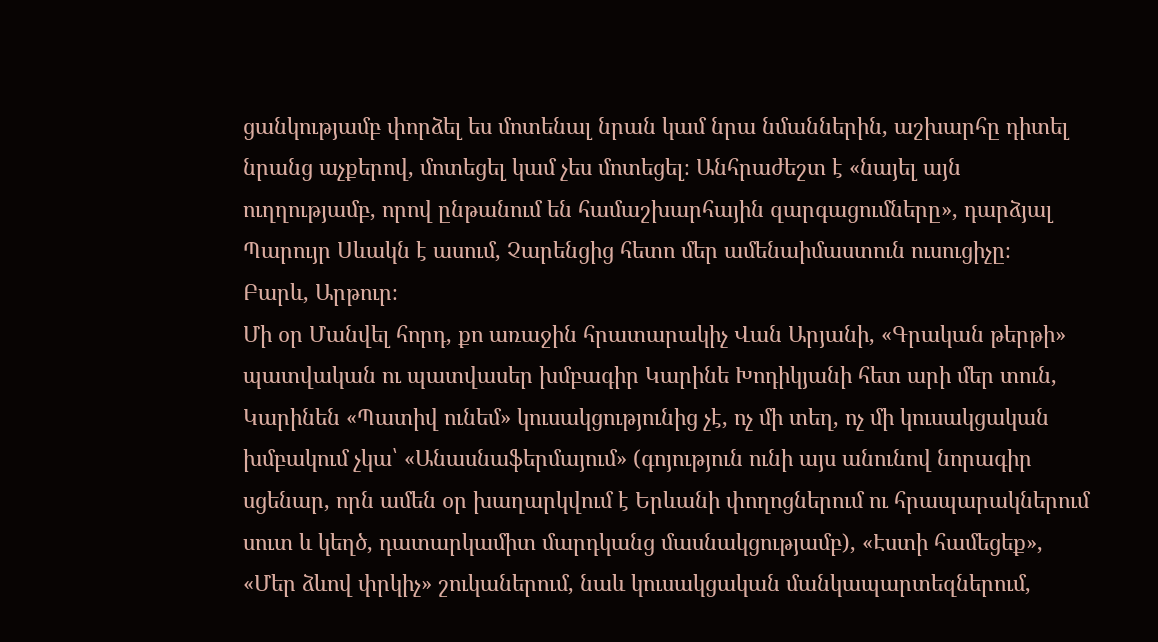ցանկությամբ փորձել ես մոտենալ նրան կամ նրա նմաններին, աշխարհը դիտել նրանց աչքերով, մոտեցել կամ չես մոտեցել։ Անհրաժեշտ է «նայել այն ուղղությամբ, որով ընթանում են համաշխարհային զարգացումները», դարձյալ Պարույր Սևակն է ասում, Չարենցից հետո մեր ամենաիմաստուն ուսուցիչը։
Բարև, Արթուր։
Մի օր Մանվել հորդ, քո առաջին հրատարակիչ Վան Արյանի, «Գրական թերթի» պատվական ու պատվասեր խմբագիր Կարինե Խոդիկյանի հետ արի մեր տուն, Կարինեն «Պատիվ ունեմ» կուսակցությունից չէ, ոչ մի տեղ, ոչ մի կուսակցական խմբակում չկա՝ «Անասնաֆերմայում» (գոյություն ունի այս անունով նորագիր սցենար, որն ամեն օր խաղարկվում է Երևանի փողոցներում ու հրապարակներում սուտ և կեղծ, դատարկամիտ մարդկանց մասնակցությամբ), «Էստի համեցեք», «Մեր ձևով փրկիչ» շուկաներում, նաև կուսակցական մանկապարտեզներում,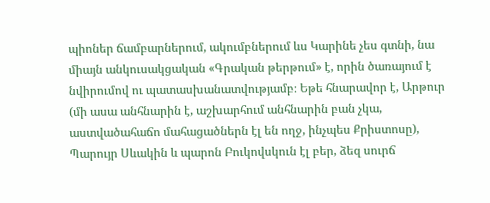պիոներ ճամբարներում, ակումբներում ևս Կարինե չես գտնի, նա միայն անկուսակցական «Գրական թերթում» է, որին ծառայում է նվիրումով ու պատասխանատվությամբ։ Եթե հնարավոր է, Արթուր (մի ասա անհնարին է, աշխարհում անհնարին բան չկա, աստվածահաճո մահացածներն էլ են ողջ, ինչպես Քրիստոսը), Պարույր Սևակին և պարոն Բուկովսկուն էլ բեր, ձեզ սուրճ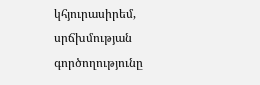կհյուրասիրեմ, սրճխմության գործողությունը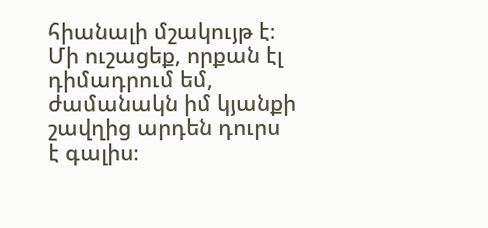հիանալի մշակույթ է։ Մի ուշացեք, որքան էլ դիմադրում եմ, ժամանակն իմ կյանքի շավղից արդեն դուրս է գալիս։